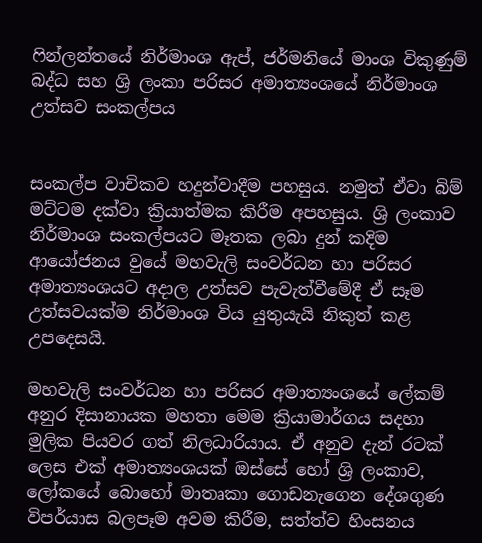ෆින්ලන්තයේ නිර්මාංශ ඇප්, ජර්මනියේ මාංශ විකුණුම් බද්ධ සහ ශ්‍රි ලංකා පරිසර අමාත්‍යංශයේ නිර්මාංශ උත්සව සංකල්පය


සංකල්ප වාචිකව හදුන්වාදීම පහසුය. නමුත් ඒවා බිම් මට්ටම දක්වා ක්‍රියාත්මක කිරීම අපහසුය. ශ්‍රි ලංකාව නිර්මාංශ සංකල්පයට මෑතක ලබා දුන් කදිම ආයෝජනය වුයේ මහවැලි සංවර්ධන හා පරිසර අමාත්‍යංශයට අදාල උත්සව පැවැත්වීමේදී ඒ සෑම උත්සවයක්ම නිර්මාංශ විය යුතුයැයි නිකුත් කළ උපදෙසයි.

මහවැලි සංවර්ධන හා පරිසර අමාත්‍යංශයේ ලේකම් අනුර දිසානායක මහතා මෙම ක්‍රියාමාර්ගය සදහා මුලික පියවර ගත් නිලධාරියාය. ඒ අනුව දැන් රටක් ලෙස එක් අමාත්‍යංශයක් ඔස්සේ හෝ ශ්‍රි ලංකාව, ලෝකයේ බොහෝ මාතෘකා ගොඩනැගෙන දේශගුණ විපර්යාස බලපෑම අවම කිරීම, සත්ත්ව හිංසනය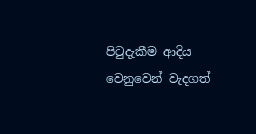පිටුදැකීම ආදිය වෙනුවෙන් වැදගත්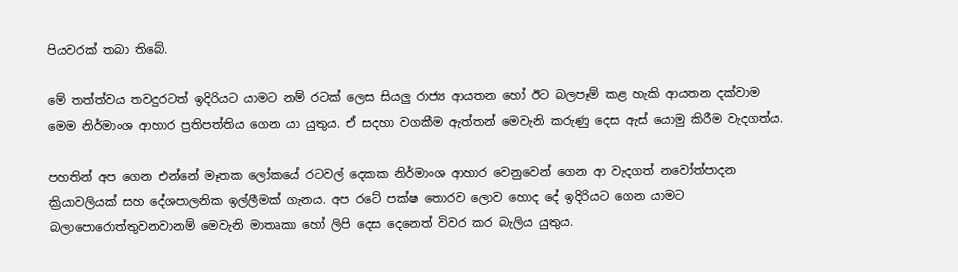පියවරක් තබා තිබේ.

මේ තත්ත්වය තවදුරටත් ඉදිරියට යාමට නම් රටක් ලෙස සියලු රාජ්‍ය ආයතන හෝ ඊට බලපෑම් කළ හැකි ආයතන දක්වාම මෙම නිර්මාංශ ආහාර ප්‍රතිපත්තිය ගෙන යා යුතුය. ඒ සදහා වගකීම ඇත්තන් මෙවැනි කරුණු දෙස ඇස් යොමු කිරීම වැදගත්ය.

පහතින් අප ගෙන එන්නේ මෑතක ලෝකයේ රටවල් දෙකක නිර්මාංශ ආහාර වෙනුවෙන් ගෙන ආ වැදගත් නවෝත්පාදන ක්‍රියාවලියක් සහ දේශපාලනික ඉල්ලීමක් ගැනය. අප රටේ පක්ෂ තොරව ලොව හොද දේ ඉදිරියට ගෙන යාමට බලාපොරොත්තුවනවානම් මෙවැනි මාතෘකා හෝ ලිපි දෙස දෙනෙත් විවර කර බැලිය යුතුය.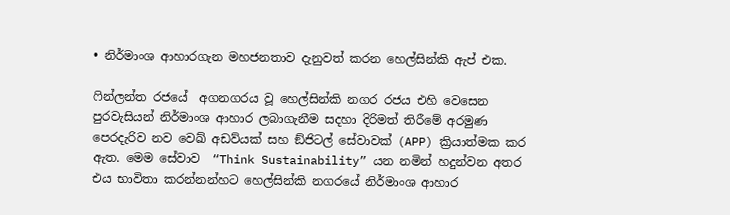• නිර්මාංශ ආහාරගැන මහජනතාව දැනුවත් කරන හෙල්සින්කි ඇප් එක.

ෆින්ලන්ත රජයේ  අගනගරය වූ හෙල්සින්කි නගර රජය එහි වෙසෙන පුරවැසියන් නිර්මාංශ ආහාර ලබාගැනීම සදහා දිරිමත් තිරීමේ අරමුණ පෙරදැරිව නව වෙඛ් අඩව්යක් සහ ඞ්ජිටල් සේවාවක් (APP) ක්‍රියාත්මක කර ඇත. මෙම සේවාව  “Think Sustainability” යන නමින් හදුන්වන අතර එය භාවිතා කරන්නන්හට හෙල්සින්කි නගරයේ නිර්මාංශ ආහාර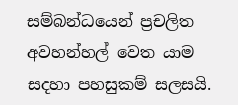සම්බන්ධයෙන් ප්‍රචලිත අවහන්හල් වෙත යාම සදහා පහසුකම් සලසයි.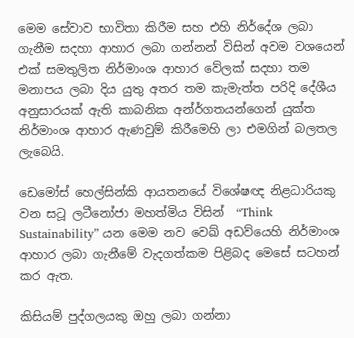මෙම සේවාව භාවිතා කිරීම සහ එහි නිර්දේශ ලබා ගැනීම සදහා ආහාර ලබා ගන්නන් විසින් අවම වශයෙන් එක් සමතුලිත නිර්මාංශ ආහාර වේලක් සදහා තම මනාපය ලබා දිය යුතු අතර තම කැමැත්ත පරිදි දේශීය අනුසාරයක් ඇති කාබනික අන්ර්ගතයන්ගෙන් යුක්ත නිර්මාංශ ආහාර ඇණවුම් කිරීමෙහි ලා එමගින් බලතල ලැබෙයි.

ඩෙමෝස් හෙල්සින්කි ආයතනයේ විශේෂඥ නිළධාරියකු වන සටූ ලටීනෝජා මහත්මිය විසින්  “Think Sustainability” යන මෙම නව වෙඛ් අඩව්යෙහි නිර්මාංශ ආහාර ලබා ගැනීමේ වැදගත්කම පිළිබද මෙසේ සටහන් කර ඇත.

කිසියම් පුද්ගලයකු ඔහු ලබා ගන්නා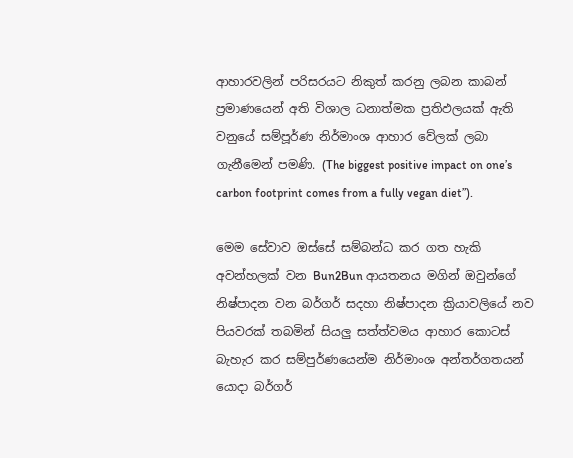ආහාරවලින් පරිසරයට නිකුත් කරනු ලබන කාබන් ප්‍රමාණයෙන් අති විශාල ධනාත්මක ප්‍රතිඵලයක් ඇති වනුයේ සම්පූර්ණ නිර්මාංශ ආහාර වේලක් ලබා ගැනීමෙන් පමණි. (The biggest positive impact on one’s carbon footprint comes from a fully vegan diet”).

මෙම සේවාව ඔස්සේ සම්බන්ධ කර ගත හැකි අවන්හලක් වන Bun2Bun ආයතනය මගින් ඔවුන්ගේ නිෂ්පාදන වන බර්ගර් සදහා නිෂ්පාදන ක්‍රියාවලියේ නව පියවරක් තබමින් සියලු සත්ත්වමය ආහාර කොටස් බැහැර කර සම්පුර්ණයෙන්ම නිර්මාංශ අන්තර්ගතයන් යොදා බර්ගර්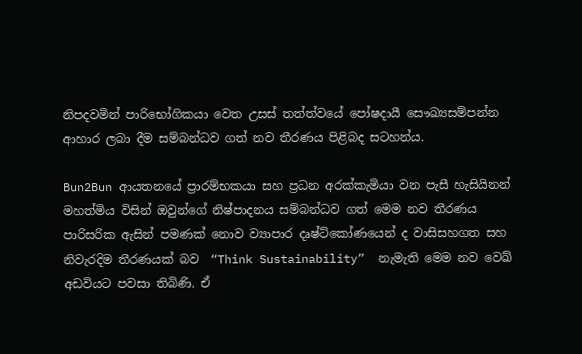නිපදවමින් පාරිභෝගිකයා වෙත උසස් තත්ත්වයේ පෝෂදායී සෞඛ්‍යසම්පන්න ආහාර ලබා දීම සම්බන්ධව ගත් නව තීරණය පිළිබද සටහන්ය.

Bun2Bun ආයතනයේ ප්‍රාරම්භකයා සහ ප්‍රධන අරක්කැමියා වන පැසී හැසියිනන් මහත්මිය විසින් ඔවුන්ගේ නිෂ්පාදනය සම්බන්ධව ගත් මෙම නව තීරණය පාරිසරික ඇසින් පමණක් නොව ව්‍යාපාර දෘෂ්ට්කෝණයෙන් ද වාසිසහගත සහ නිවැරදිම තීරණයක් බව  “Think Sustainability”  නැමැති මෙම නව වෙඛ් අඩවියට පවසා තිබිණි. ඒ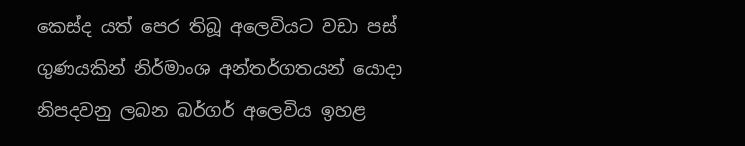කෙස්ද යත් පෙර තිබූ අලෙවියට වඩා පස් ගුණයකින් නිර්මාංශ අන්තර්ගතයන් යොදා නිපදවනු ලබන බර්ගර් අලෙවිය ඉහළ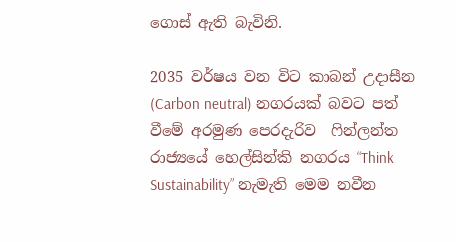ගොස් ඇති බැවිනි.

2035 වර්ෂය වන විට කාබන් උදාසීන (Carbon neutral) නගරයක් බවට පත් වීමේ අරමුණ පෙරදැරිව  ෆින්ලන්ත රාජ්‍යයේ හෙල්සින්කි නගරය “Think Sustainability” නැමැති මෙම නවීන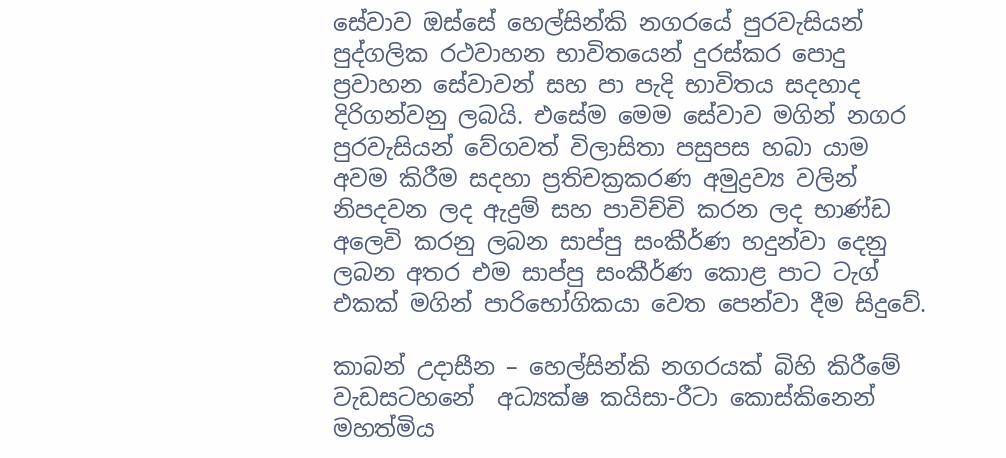සේවාව ඔස්සේ හෙල්සින්කි නගරයේ පුරවැසියන් පුද්ගලික රථවාහන භාවිතයෙන් දුරස්කර පොදු ප්‍රවාහන සේවාවන් සහ පා පැදි භාවිතය සදහාද දිරිගන්වනු ලබයි. එසේම මෙම සේවාව මගින් නගර පුරවැසියන් වේගවත් විලාසිතා පසුපස හබා යාම අවම කිරීම සදහා ප්‍රතිචක්‍රකරණ අමුද්‍රව්‍ය වලින් නිපදවන ලද ඇද්‍රම් සහ පාවිච්චි කරන ලද භාණ්ඩ අලෙවි කරනු ලබන සාප්පු සංකීර්ණ හදුන්වා දෙනු ලබන අතර එම සාප්පු සංකීර්ණ කොළ පාට ටැග් එකක් මගින් පාරිභෝගිකයා වෙත පෙන්වා දීම සිදුවේ.

කාබන් උදාසීන – හෙල්සින්කි නගරයක් බිහි කිරීමේ වැඩසටහනේ  අධ්‍යක්ෂ කයිසා-රීටා කොස්කිනෙන් මහත්මිය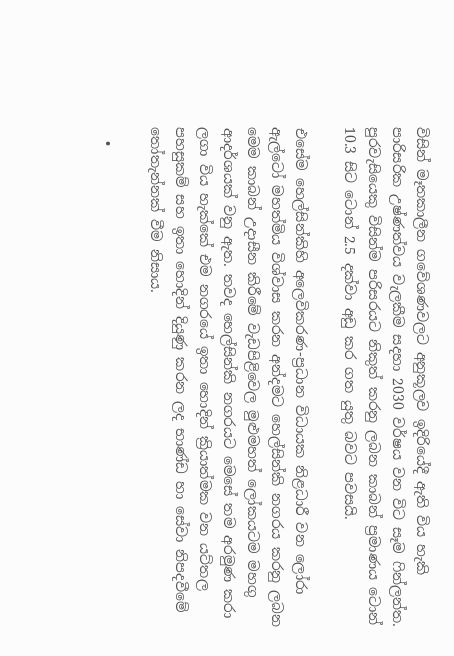විසින් මෑතකාලීන ගවේශණවලට අනුකූලව ඉදිරියේදී ඇති විය හැකි පාරිසරික උෂ්ණත්වය වැලකීම සදහා 2030 වර්ෂය වන විට සෑම ෆින්ලන්ත. පුරවැසියෙකු විසින්ම පරිසරයට නිකුත් කරනු ලබන කාබන් ප්‍රමාණය ටොන් 10.3 සිට ටොන් 2.5 දක්වා අඩු කර ගත යුතු බවට පවසයි.

එසේම හෙල්සින්කිහි අලෙවිකරණ-ප්‍රධාන විධායක නිළධාරී වන ලෝරා ඇල්ටෝ මහත්මිය විශ්වාස කරන අන්දමට හෙල්සින්කි නගරය කරනු ලබන මෙම කාබන් උදාසීන කිරීමේ වැඩපිළිවෙල මුළුමහත් ලෝකයටම මහගු ආදර්ශයක් වනු ඇත. තවද හෙල්සින්කි නගරයට මෙසේ තම අරමුණ කරා ලගා විය හැක්කේ එම නගරයේ ඉතා හොදින් ක්‍රියාත්මක වන යට්තල පහසුකම් සහ ඉතා හොදින් දියුණු කරන ලද භාණ්ඩ හා සේවා නිපදවීමේ තෝතැන්නක් වීම නිසාය.

  •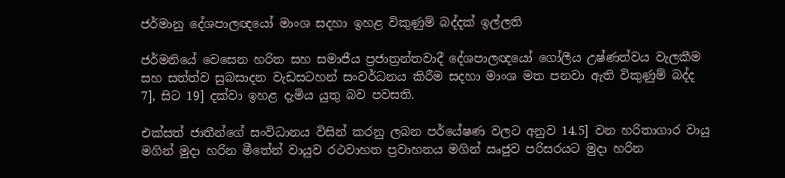ජර්මානු දේශපාලඥයෝ මාංශ සදහා ඉහළ විකුණුම් බද්දක් ඉල්ලති

ජර්මනියේ වෙසෙන හරිත සහ සමාජීය ප්‍රජාත්‍රන්තවාදී දේශපාලඥයෝ ගෝලීය උෂ්ණත්වය වැලකීම සහ සත්ත්ව සුබසාදන වැඩසටහන් සංවර්ධනය කිරීම සදහා මාංශ මත පනවා ඇති විකුණුම් බද්ද  7], සිට 19] දක්වා ඉහළ දැමිය යුතු බව පවසති.

එක්සත් ජාතීන්ගේ සංවිධානය විසින් කරනු ලබන පර්යේෂණ වලට අනුව 14.5] වන හරිතාගාර වායු මගින් මුදා හරින මීතේන් වායුව රථවාහත ප්‍රවාහනය මගින් ඍජුව පරිසරයට මුදා හරින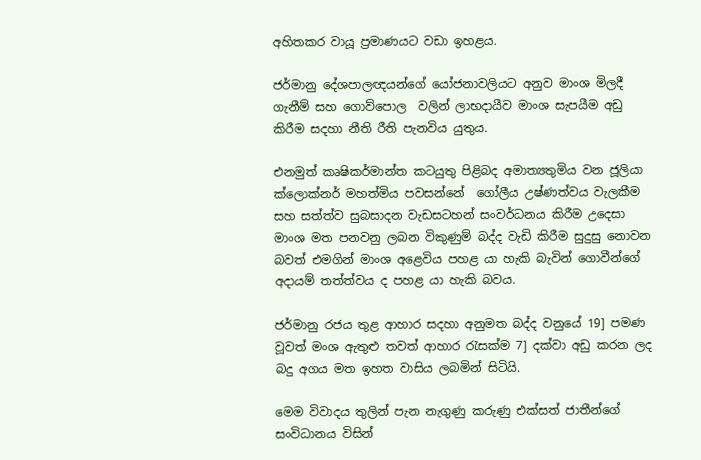අහිතකර වායූ ප්‍රමාණයට වඩා ඉහළය.

ජර්මානු දේශපාලඥයන්ගේ යෝජනාවලියට අනුව මාංශ මිලදී ගැනීම් සහ ගොව්පොල  වලින් ලාභදායීව මාංශ සැපයීම අඩු කිරීම සදහා නීති රීති පැනවිය යුතුය.

එනමුත් කෘෂිකර්මාන්ත කටයුතු පිළිබද අමාත්‍යතුමිය වන ජූලියා ක්ලොක්නර් මහත්මිය පවසන්නේ  ගෝලීය උෂ්ණත්වය වැලකීම සහ සත්ත්ව සුබසාදන වැඩසටහන් සංවර්ධනය කිරීම උදෙසා මාංශ මත පනවනු ලබන විකුණුම් බද්ද වැඩි කිරීම සුදුසු නොවන බවත් එමගින් මාංශ අළෙවිය පහළ යා හැකි බැවින් ගොවීන්ගේ අදායම් තත්ත්වය ද පහළ යා හැකි බවය.

ජර්මානු රජය තුළ ආහාර සදහා අනුමත බද්ද වනුයේ 19] පමණ වූවත් මංශ ඇතුළු තවත් ආහාර රැසක්ම 7] දක්වා අඩු කරන ලද බදු අගය මත ඉහත වාසිය ලබමින් සිටියි.

මෙම විවාදය තුලින් පැන නැගුණු කරුණු එක්සත් ජාතීන්ගේ සංවිධානය විසින්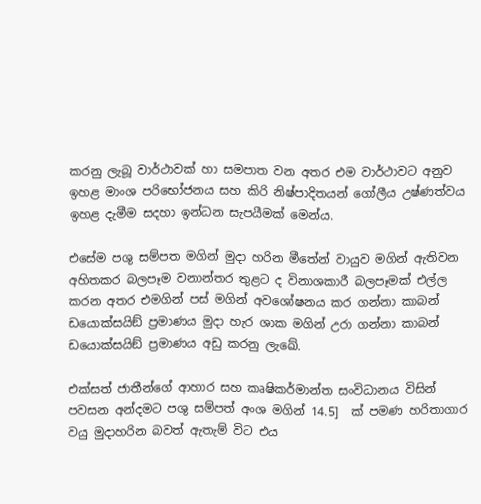කරනු ලැබූ වාර්ථාවක් හා සමපාත වන අතර එම වාර්ථාවට අනුව ඉහළ මාංශ පරිභෝජනය සහ කිරි නිෂ්පාදිතයන් ගෝලීය උෂ්ණත්වය ඉහළ දැමීම සදහා ඉන්ධන සැපයීමක් මෙන්ය.

එසේම පශු සම්පත මගින් මුදා හරින මීතේන් වායුව මගින් ඇතිවන අහිතකර බලපෑම වනාන්තර තුළට ද විනාශකාරී බලපෑමක් එල්ල කරන අතර එමගින් පස් මගින් අවශෝෂනය කර ගන්නා කාබන් ඩයොක්සයිඞ් ප්‍රමාණය මුදා හැර ශාක මගින් උරා ගන්නා කාබන් ඩයොක්සයිඞ් ප්‍රමාණය අඩු කරනු ලැඛේ.

එක්සත් ජාතීන්ගේ ආහාර සහ කෘෂිකර්මාන්ත සංවිධානය විසින් පවසන අන්දමට පශු සම්පත් අංශ මගින් 14.5]  ක් පමණ හරිතාගාර වයු මුදාහරින බවත් ඇතැම් විට එය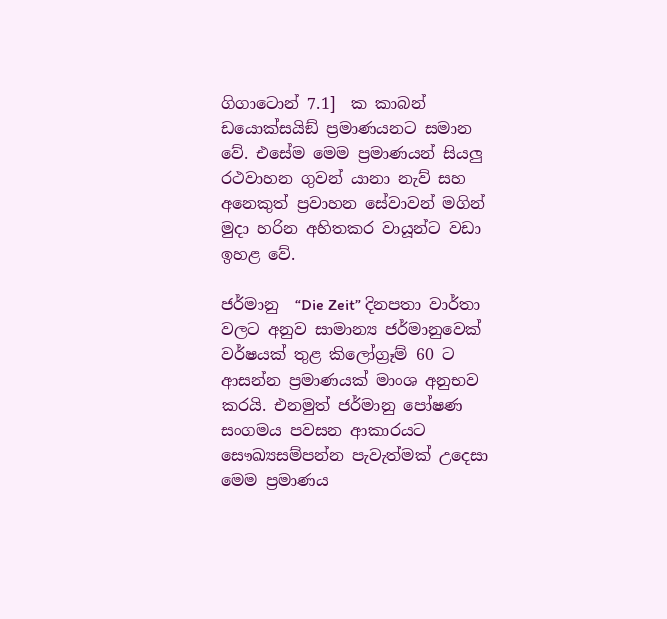ගිගාටොන් 7.1]  ක කාබන් ඩයොක්සයිඞ් ප්‍රමාණයනට සමාන වේ. එසේම මෙම ප්‍රමාණයන් සියලු රථවාහන ගුවන් යානා නැව් සහ අනෙකුත් ප්‍රවාහන සේවාවන් මගින් මුදා හරින අහිතකර වායූන්ට වඩා ඉහළ වේ.

ජර්මානු  “Die Zeit” දිනපතා වාර්තා වලට අනුව සාමාන්‍ය ජර්මානුවෙක් වර්ෂයක් තුළ කිලෝග්‍රෑම් 60 ට ආසන්න ප්‍රමාණයක් මාංශ අනුභව කරයි. එනමුත් ජර්මානු පෝෂණ සංගමය පවසන ආකාරයට සෞඛ්‍යසම්පන්න පැවැත්මක් උදෙසා මෙම ප්‍රමාණය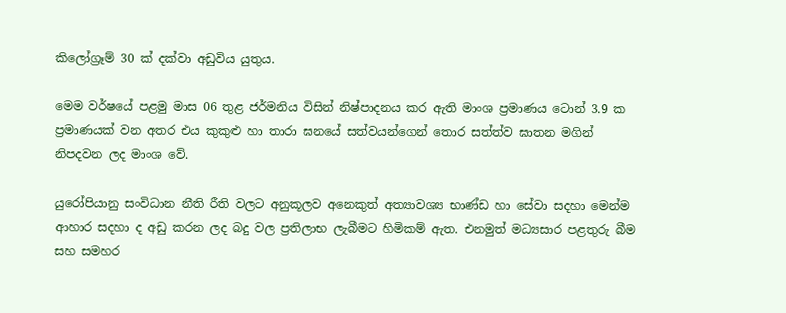කිලෝග්‍රෑම් 30 ක් දක්වා අඩුවිය යුතුය.

මෙම වර්ෂයේ පළමු මාස 06 තුළ ජර්මනිය විසින් නිෂ්පාදනය කර ඇති මාංශ ප්‍රමාණය ටොන් 3.9 ක ප්‍රමාණයක් වන අතර එය කුකුළු හා තාරා ඝනයේ සත්වයන්ගෙන් තොර සත්ත්ව ඝාතන මගින් නිපදවන ලද මාංශ වේ.

යුරෝපියානු සංවිධාන නීති රීති වලට අනුකූලව අනෙකුත් අත්‍යාවශ්‍ය භාණ්ඩ හා සේවා සදහා මෙන්ම ආහාර සදහා ද අඩු කරන ලද බදු වල ප්‍රතිලාභ ලැබීමට හිමිකම් ඇත. එනමුත් මධ්‍යසාර පළතුරු බීම සහ සමහර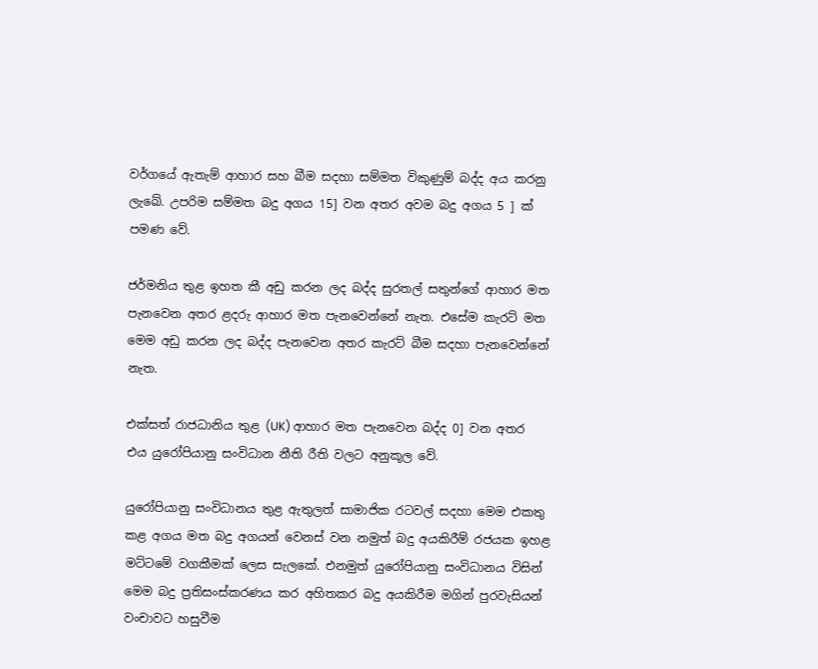වර්ගයේ ඇතැම් ආහාර සහ බීම සදහා සම්මත විකුණුම් බද්ද අය කරනු ලැඛේ. උපරිම සම්මත බදු අගය 15] වන අතර අවම බදු අගය 5 ] ක් පමණ වේ.

ජර්මනිය තුළ ඉහත කී අඩු කරන ලද බද්ද සුරතල් සතුන්ගේ ආහාර මත පැනවෙන අතර ළදරු ආහාර මත පැනවෙන්නේ නැත. එසේම කැරට් මත මෙම අඩු කරන ලද බද්ද පැනවෙන අතර කැරට් බීම සදහා පැනවෙන්නේ නැත.

එක්සත් රාජධානිය තුළ (UK) ආහාර මත පැනවෙන බද්ද 0] වන අතර එය යුරෝපියානු සංවිධාන නීති රීති වලට අනුකූල වේ.

යුරෝපියානු සංවිධානය තුළ ඇතුලත් සාමාජික රටවල් සදහා මෙම එකතු කළ අගය මත බදු අගයන් වෙනස් වන නමුත් බදු අයකිරීම් රජයක ඉහළ මට්ටමේ වගකීමක් ලෙස සැලකේ. එනමුත් යුරෝපියානු සංවිධානය විසින් මෙම බදු ප්‍රතිසංස්කරණය කර අහිතකර බදු අයකිරීම මගින් පුරවැසියන් වංචාවට හසුවීම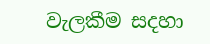වැලකීම සදහා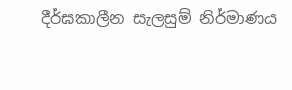දීර්ඝකාලීන සැලසුම් නිර්මාණය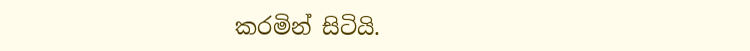කරමින් සිටියි.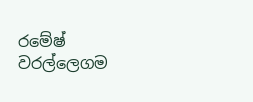රමේෂ් වරල්ලෙගම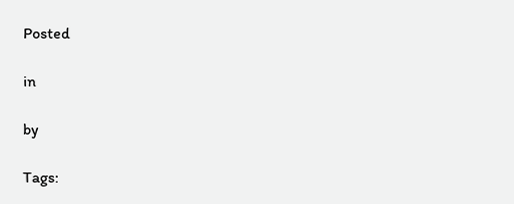Posted

in

by

Tags: